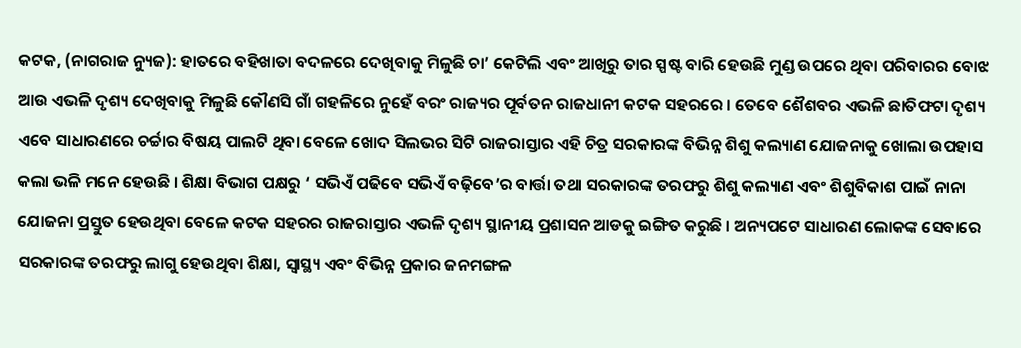କଟକ, (ନାଗରାଜ ନ୍ୟୁଜ): ହାତରେ ବହିଖାତା ବଦଳରେ ଦେଖିବାକୁ ମିଳୁଛି ଚା’ କେଟିଲି ଏବଂ ଆଖିରୁ ତାର ସ୍ପଷ୍ଟ ବାରି ହେଉଛି ମୁଣ୍ଡ ଉପରେ ଥିବା ପରିବାରର ବୋଝ ଆଉ ଏଭଳି ଦୃଶ୍ୟ ଦେଖିବାକୁ ମିଳୁଛି କୌଣସି ଗାଁ ଗହଳିରେ ନୁହେଁ ବରଂ ରାଜ୍ୟର ପୂର୍ବତନ ରାଜଧାନୀ କଟକ ସହରରେ । ତେବେ ଶୈଶବର ଏଭଳି ଛାତିଫଟା ଦୃଶ୍ୟ ଏବେ ସାଧାରଣରେ ଚର୍ଚ୍ଚାର ବିଷୟ ପାଲଟି ଥିବା ବେଳେ ଖୋଦ ସିଲଭର ସିଟି ରାଜରାସ୍ତାର ଏହି ଚିତ୍ର ସରକାରଙ୍କ ବିଭିନ୍ନ ଶିଶୁ କଲ୍ୟାଣ ଯୋଜନାକୁ ଖୋଲା ଉପହାସ କଲା ଭଳି ମନେ ହେଉଛି । ଶିକ୍ଷା ବିଭାଗ ପକ୍ଷରୁ ‘ ସଭିଏଁ ପଢିବେ ସଭିଏଁ ବଢ଼ିବେ’ର ବାର୍ତ୍ତା ତଥା ସରକାରଙ୍କ ତରଫରୁ ଶିଶୁ କଲ୍ୟାଣ ଏବଂ ଶିଶୁବିକାଶ ପାଇଁ ନାନା ଯୋଜନା ପ୍ରସ୍ତୁତ ହେଉଥିବା ବେଳେ କଟକ ସହରର ରାଜରାସ୍ତାର ଏଭଳି ଦୃଶ୍ୟ ସ୍ଥାନୀୟ ପ୍ରଶାସନ ଆଡକୁ ଇଙ୍ଗିତ କରୁଛି । ଅନ୍ୟପଟେ ସାଧାରଣ ଲୋକଙ୍କ ସେବାରେ ସରକାରଙ୍କ ତରଫରୁ ଲାଗୁ ହେଉଥିବା ଶିକ୍ଷା, ସ୍ୱାସ୍ଥ୍ୟ ଏବଂ ବିଭିନ୍ନ ପ୍ରକାର ଜନମଙ୍ଗଳ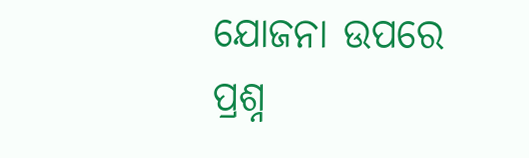ଯୋଜନା ଉପରେ ପ୍ରଶ୍ନ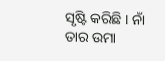ସୃଷ୍ଟି କରିଛି । ନାଁ ତାର ଉମା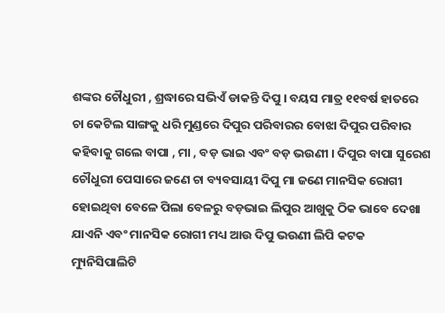ଶଙ୍କର ଚୌଧୁରୀ , ଶ୍ରଦ୍ଧାରେ ସଭିଏଁ ଡାକନ୍ତି ଦିପୁ । ବୟସ ମାତ୍ର ୧୧ବର୍ଷ ହାତରେ ଚା କେଟିଲ ସାଙ୍ଗକୁ ଧରି ମୁଣ୍ଡରେ ଦିପୁର ପରିବାରର ବୋଝା ଦିପୁର ପରିବାର କହିବାକୁ ଗଲେ ବାପା , ମା , ବଡ଼ ଭାଇ ଏବଂ ବଡ଼ ଭଉଣୀ । ଦିପୁର ବାପା ସୁରେଶ ଚୌଧୁରୀ ପେସାରେ ଜଣେ ଚା ବ୍ୟବସାୟୀ ଦିପୁ ମା ଜଣେ ମାନସିକ ରୋଗୀ ହୋଇଥିବା ବେଳେ ପିଲା ବେଳରୁ ବଡ଼ଭାଇ ଲିପୁର ଆଖୁକୁ ଠିକ ଭାବେ ଦେଖା ଯାଏନି ଏବଂ ମାନସିକ ରୋଗୀ ମଧ୍ୟ ଆଉ ଦିପୁ ଭଉଣୀ ଲିପି କଟକ ମ୍ୟୁନିସିପାଲିଟି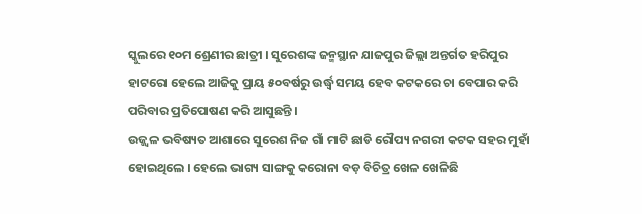ସ୍କୁଲରେ ୧୦ମ ଶ୍ରେଣୀର ଛାତ୍ରୀ । ସୁରେଶଙ୍କ ଜନ୍ମସ୍ଥାନ ଯାଜପୁର ଜିଲ୍ଲା ଅନ୍ତର୍ଗତ ହରିପୁର ହାଟରୋ ହେଲେ ଆଜିକୁ ପ୍ରାୟ ୫୦ବର୍ଷରୁ ଉର୍ଦ୍ଧ୍ବ ସମୟ ହେବ କଟକରେ ଚା ବେପାର କରି ପରିବାର ପ୍ରତିପୋଷଣ କରି ଆସୁଛନ୍ତି ।
ଉଜ୍ଜ୍ବଳ ଭବିଷ୍ୟତ ଆଶାରେ ସୁରେଶ ନିଜ ଗାଁ ମାଟି ଛାଡି ରୌପ୍ୟ ନଗରୀ କଟକ ସହର ମୁହାଁ ହୋଇଥିଲେ । ହେଲେ ଭାଗ୍ୟ ସାଙ୍ଗକୁ କରୋନା ବଡ଼ ବିଚିତ୍ର ଖେଳ ଖେଳିଛି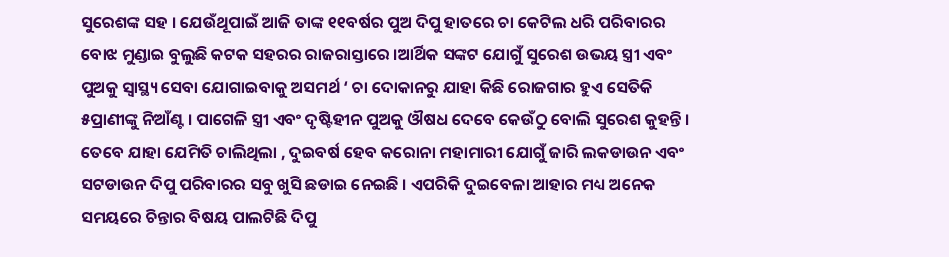ସୁରେଶଙ୍କ ସହ । ଯେଉଁଥୂପାଇଁ ଆଜି ତାଙ୍କ ୧୧ବର୍ଷର ପୁଅ ଦିପୁ ହାତରେ ଚା କେଟିଲ ଧରି ପରିବାରର ବୋଝ ମୁଣ୍ଡାଇ ବୁଲୁଛି କଟକ ସହରର ରାଜରାସ୍ତାରେ ।ଆର୍ଥିକ ସଙ୍କଟ ଯୋଗୁଁ ସୁରେଶ ଉଭୟ ସ୍ତ୍ରୀ ଏବଂ ପୁଅକୁ ସ୍ବାସ୍ଥ୍ୟ ସେବା ଯୋଗାଇବାକୁ ଅସମର୍ଥ ‘ ଚା ଦୋକାନରୁ ଯାହା କିଛି ରୋଜଗାର ହୁଏ ସେତିକି ୫ପ୍ରାଣୀଙ୍କୁ ନିଆଁଣ୍ଟ । ପାଗେଳି ସ୍ତ୍ରୀ ଏବଂ ଦୃଷ୍ଟିହୀନ ପୁଅକୁ ଔଷଧ ଦେବେ କେଉଁଠୁ ବୋଲି ସୁରେଶ କୁହନ୍ତି । ତେବେ ଯାହା ଯେମିତି ଚାଲିଥିଲା , ଦୁଇବର୍ଷ ହେବ କରୋନା ମହାମାରୀ ଯୋଗୁଁ ଜାରି ଲକଡାଉନ ଏବଂ ସଟଡାଉନ ଦିପୁ ପରିବାରର ସବୁ ଖୁସି ଛଡାଇ ନେଇଛି । ଏପରିକି ଦୁଇବେଳା ଆହାର ମଧ୍ୟ ଅନେକ ସମୟରେ ଚିନ୍ତାର ବିଷୟ ପାଲଟିଛି ଦିପୁ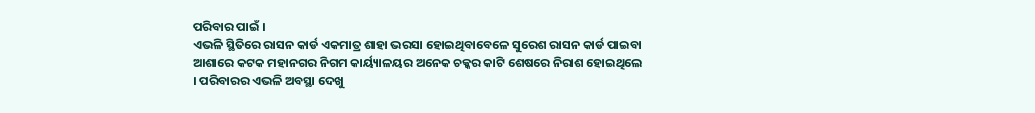ପରିବାର ପାଇଁ ।
ଏଭଳି ସ୍ଥିତିରେ ରାସନ କାର୍ଡ ଏକମାତ୍ର ଶାହା ଭରସା ହୋଇଥିବାବେଳେ ସୁରେଶ ରାସନ କାର୍ଡ ପାଇବା ଆଶାରେ କଟକ ମହାନଗର ନିଗମ କାର୍ୟ୍ୟାଳୟର ଅନେକ ଚକ୍କର କାଟି ଶେଷରେ ନିରାଶ ହୋଇଥିଲେ । ପରିବାରର ଏଭଳି ଅବସ୍ଥା ଦେଖୁ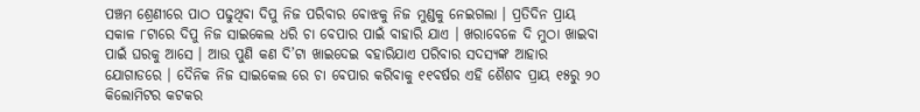ପଞ୍ଚମ ଶ୍ରେଣୀରେ ପାଠ ପଢୁଥିବା ଦିପୁ ନିଜ ପରିବାର ବୋଝକୁ ନିଜ ମୁଣ୍ଡକୁ ନେଇଗଲା । ପ୍ରତିଦିନ ପ୍ରାୟ ସକାଳ ୮ଟାରେ ଦିପୁ ନିଜ ସାଇକେଲ ଧରି ଚା ବେପାର ପାଇଁ ବାହାରି ଯାଏ । ଖରାବେଳେ ଦି ମୁଠା ଖାଇବା ପାଇଁ ଘରକୁ ଆସେ । ଆଉ ପୁଣି କଣ ଦି’ଟା ଖାଇଦେଇ ବହାରିଯାଏ ପରିବାର ସଦସ୍ୟଙ୍କ ଆହାର ଯୋଗାଡରେ । ଦୈନିକ ନିଜ ସାଇକେଲ ରେ ଚା ବେପାର କରିବାକୁ ୧୧ବର୍ଷର ଏହି ଶୈଶବ ପ୍ରାୟ ୧୫ରୁ ୨୦ କିଲୋମିଟର କଟକର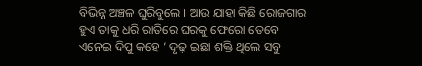ବିଭିନ୍ନ ଅଞ୍ଚଳ ଘୁରିବୁଲେ । ଆଉ ଯାହା କିଛି ରୋଜଗାର ହୁଏ ତାକୁ ଧରି ରାତିରେ ଘରକୁ ଫେରୋ ତେବେ ଏନେଇ ଦିପୁ କହେ ‘ ଦୃଢ଼ ଇଛା ଶକ୍ତି ଥିଲେ ସବୁ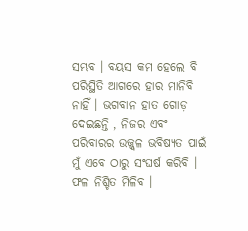ସମ୍ଭବ । ବୟସ କମ ହେଲେ ବି ପରିସ୍ଥିତି ଆଗରେ ହାର ମାନିବି ନାହିଁ । ଭଗବାନ ହାତ ଗୋଡ଼ ଦେଇଛନ୍ତି , ନିଜର ଏବଂ ପରିବାରର ଉଜ୍ଜ୍ୱଳ ଭବିଷ୍ୟତ ପାଇଁ ମୁଁ ଏବେ ଠାରୁ ସଂଘର୍ଷ କରିବି । ଫଳ ନିଶ୍ଚିତ ମିଳିବ ।